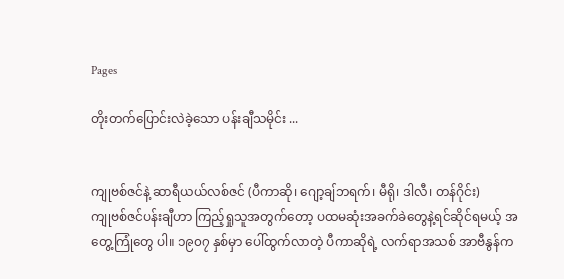Pages

တိုးတက်ပြောင်းလဲခဲ့သော ပန်းချီသမိုင်း ...


ကျုဗစ်ဇင်နဲ့ ဆာရီယယ်လစ်ဇင် (ပီကာဆို၊ ဂျော့ချ်ဘရက်၊ မီရို၊ ဒါလီ၊ တန်ဂိုင်း)
ကျုဗစ်ဇင်ပန်းချီဟာ ကြည့်ရှုသူအတွက်တော့ ပထမဆုံးအခက်ခဲတွေနဲ့ရင်ဆိုင်ရမယ့် အတွေ့ကြုံတွေ ပါ။ ၁၉၀၇ နှစ်မှာ ပေါ်ထွက်လာတဲ့ ပီကာဆိုရဲ့ လက်ရာအသစ် အာဗီနွန်က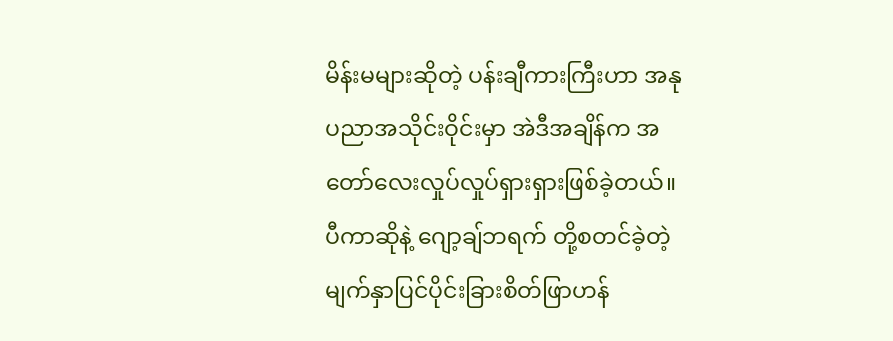မိန်းမများဆိုတဲ့ ပန်းချီကားကြီးဟာ အနုပညာအသိုင်းဝိုင်းမှာ အဲဒီအချိန်က အတော်လေးလှုပ်လှုပ်ရှားရှားဖြစ်ခဲ့တယ်။ ပီကာဆိုနဲ့ ဂျော့ချ်ဘရက် တို့စတင်ခဲ့တဲ့ မျက်နှာပြင်ပိုင်းခြားစိတ်ဖြာဟန်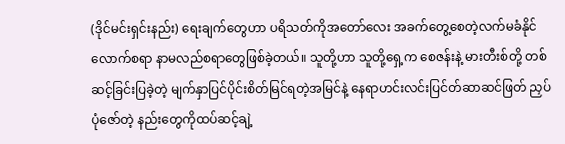(ဒိုင်မင်းရှင်းနည်း) ရေးချက်တွေဟာ ပရိသတ်ကိုအတော်လေး အခက်တွေ့စေတဲ့လက်မခံနိုင်လောက်စရာ နာမလည်စရာတွေဖြစ်ခဲ့တယ်။ သူတို့ဟာ သူတို့ရှေ့က စေဇန်းနဲ့ မားတီးစ်တို့ တစ်ဆင့်ခြင်းပြခဲ့တဲ့ မျက်နှာပြင်ပိုင်းစိတ်မြင်ရတဲ့အမြင်နဲ့ နေရာဟင်းလင်းပြင်တ်ဆာဆင်ဖြတ် ညှပ် ပုံဇော်တဲ့ နည်းတွေကိုထပ်ဆင့်ချဲ့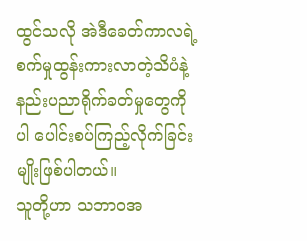ထွင်သလို အဲဒီခေတ်ကာလရဲ့ စက်မှုထွန်းကားလာတဲ့သိပံနဲ့နည်းပညာရိုက်ခတ်မှုတွေကိုပါ ပေါင်းစပ်ကြည့်လိုက်ခြင်းမျိုးဖြစ်ပါတယ်။
သူတို့ဟာ သဘာဝအ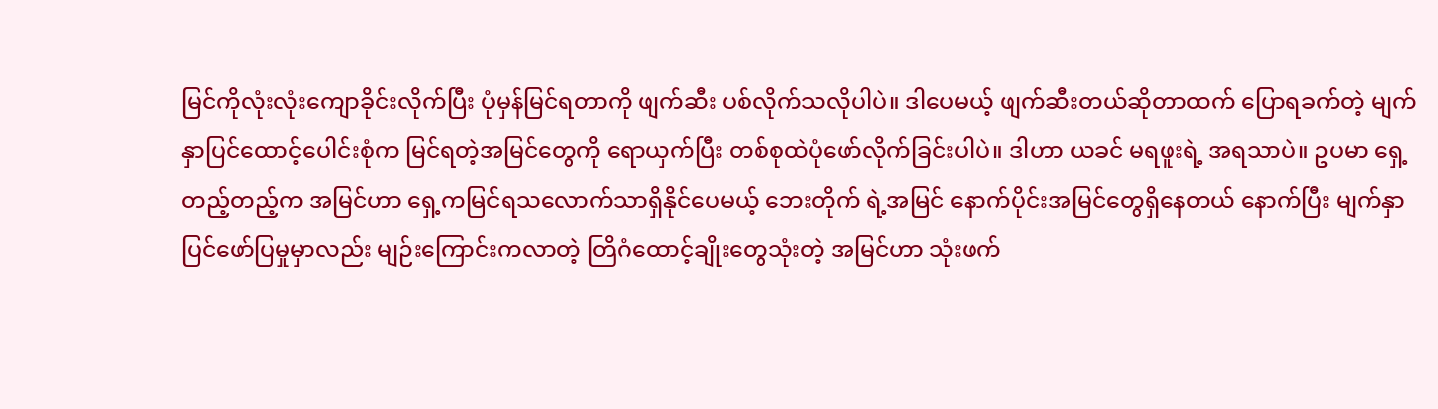မြင်ကိုလုံးလုံးကျောခိုင်းလိုက်ပြီး ပုံမှန်မြင်ရတာကို ဖျက်ဆီး ပစ်လိုက်သလိုပါပဲ။ ဒါပေမယ့် ဖျက်ဆီးတယ်ဆိုတာထက် ပြောရခက်တဲ့ မျက်နှာပြင်ထောင့်ပေါင်းစုံက မြင်ရတဲ့အမြင်တွေကို ရောယှက်ပြီး တစ်စုထဲပုံဖော်လိုက်ခြင်းပါပဲ။ ဒါဟာ ယခင် မရဖူးရဲ့ အရသာပဲ။ ဥပမာ ရှေ့တည့်တည့်က အမြင်ဟာ ရှေ့ကမြင်ရသလောက်သာရှိနိုင်ပေမယ့် ဘေးတိုက် ရဲ့အမြင် နောက်ပိုင်းအမြင်တွေရှိနေတယ် နောက်ပြီး မျက်နှာပြင်ဖော်ပြမှုမှာလည်း မျဉ်းကြောင်းကလာတဲ့ တြိဂံထောင့်ချိုးတွေသုံးတဲ့ အမြင်ဟာ သုံးဖက်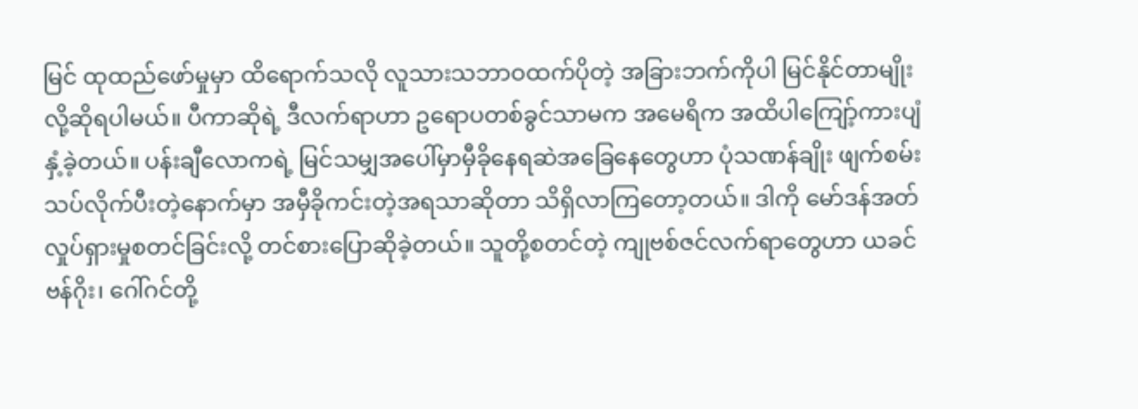မြင် ထုထည်ဖော်မှုမှာ ထိရောက်သလို လူသားသဘာဝထက်ပိုတဲ့ အခြားဘက်ကိုပါ မြင်နိုင်တာမျိုးလို့ဆိုရပါမယ်။ ပီကာဆိုရဲ့ ဒီလက်ရာဟာ ဥရောပတစ်ခွင်သာမက အမေရိက အထိပါကျြော့်ကားပျံနှံ့ခဲ့တယ်။ ပန်းချီလောကရဲ့ မြင်သမျှအပေါ်မှာမှီခိုနေရဆဲအခြေနေတွေဟာ ပုံသဏန်ချိုး ဖျက်စမ်းသပ်လိုက်ပီးတဲ့နောက်မှာ အမှီခိုကင်းတဲ့အရသာဆိုတာ သိရှိလာကြတော့တယ်။ ဒါကို မော်ဒန်အတ်လှုပ်ရှားမှုစတင်ခြင်းလို့ တင်စားပြောဆိုခဲ့တယ်။ သူတို့စတင်တဲ့ ကျုဗစ်ဇင်လက်ရာတွေဟာ ယခင်ဗန်ဂိုး၊ ဂေါ်ဂင်တို့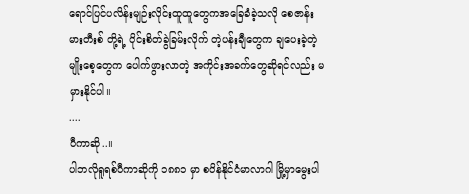ရောင်ပြင်ပလိန်းမျဉ်းလိုင်းထူထူတွေကအခြေခံခဲ့သလို စေဇာန်း မားတီးစ် တို့ရဲ့ ပိုင်းစိတ်ခွဲခြမ်းလိုက် တဲ့ပန်းချီတွေက ချပေးခဲ့တဲ့ မျိုးစေ့တွေက ပေါက်ဖွားလာတဲ့ အကိုင်းအခက်တွေဆိုရင်လည်း မမှားနိုင်ပါ။
....
ပီကာဆို..။
ပါဘလိုရူရစ်ပီကာဆိုကို ၁၈၈၁ မှာ စပိန်နိုင်ငံမာလာဂါ မြို့မှာမွေးပါ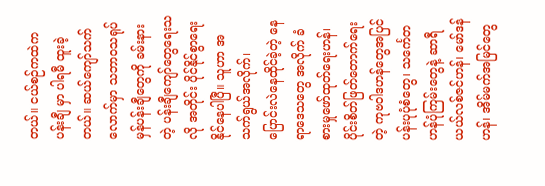တယ်။ ငယ်စဉ်ကထဲက ပန်းချီ မှာ ပါရမီ ထူးခဲ့တယ်။ ဆယ်ကျော်သက်လောက်မှာ သဘာဝသရုပ်မှန်ပန်းချီတွေကို ခမ်းနားတဲ့ ပန်းချီကျော်တွေရေးသလို အတိုင်း ပိုင်နိုင်စွာရေးနိုင်နေပါပြီ။ သူဟာ အသက်ရွယ်အလိုက်၊ ပြောင်းလဲနေထိုင်ခဲ့တဲ့ နေရာဒေသတွေ အလိုက် ခံစားမှုဖော်ထုတ်ရေးဟန်၊ ပိုင်းစိတ်ဖြတ်တောက်ရေးတဲ့ ကုဗဝါဒဟန်တွေအပြင် ပန်းပုပုံစံတွေ၊ သင်္ကေတဟန်ပုံကြမ်းတွေနဲ့ ဆာရီယယ်လစ်ဇင်ဟန်၊ မော်ဒန်ဟန်၊ အိမ်မက်အမြင်တွေ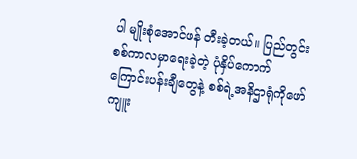ပါ မျိုးစုံအောင်ဖန် တီးခဲ့တယ်။ ပြည်တွင်းစစ်ကာလမှာရေးခဲ့တဲ့ ပုံနှိပ်ကောက်ကြောင်းပန်းချီတွေနဲ့ စစ်ရဲ့အနိဌာရုံကိုဖော်ကျူး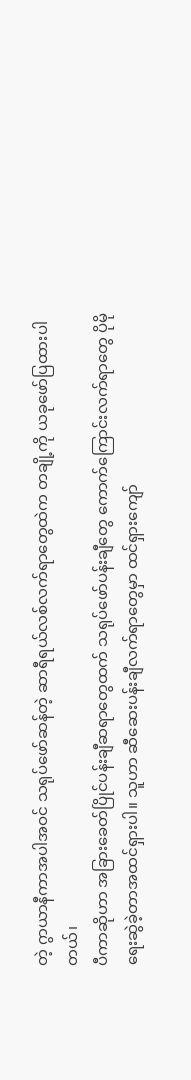တဲ့ ဂွာယာနီကာအပါအဝင် သရုပ်ဖော်ဆန်တဲ့ ဆာရီရယ်လစ်လက်ရာတွေထဲက တချို့ကို ယခုဖော်ပြထားပါတယ်၊
ပီကာဆိုဟာ အခြားခေတ်ပြိုင်ပန်းချီဆရာတွေထက် သရုပ်ဖော်ပန်းချီတွေ ကောက်ကြောင်းလက်ရာတွေ ပိုမိုရေးဆွဲခဲ့တာအထင်ရှားပါ။ သူဟာ ဆီဆေးပန်းချီလက်ရာတွေမှာ ထင်ရှားကျော်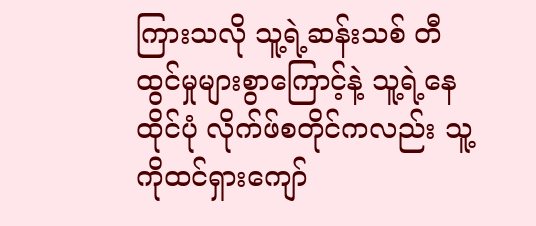ကြားသလို သူ့ရဲ့ဆန်းသစ် တီထွင်မှုများစွာကြောင့်နဲ့ သူ့ရဲ့နေထိုင်ပုံ လိုက်ဖ်စတိုင်ကလည်း သူ့ကိုထင်ရှားကျော်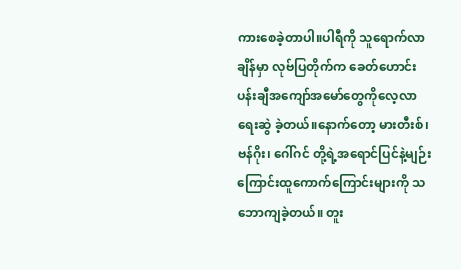ကားစေခဲ့တာပါ။ပါရီကို သူရောက်လာချိန်မှာ လုဗ်ပြတိုက်က ခေတ်ဟောင်းပန်းချီအကျော်အမော်တွေကိုလေ့လာရေးဆွဲ ခဲ့တယ်။နောက်တော့ မားတီးစ်၊ ဗန်ဂိုး၊ ဂေါ်ဂင် တို့ရဲ့အရောင်ပြင်နဲ့မျဉ်းကြောင်းထူကောက်ကြောင်းများကို သဘောကျခဲ့တယ်။ တူး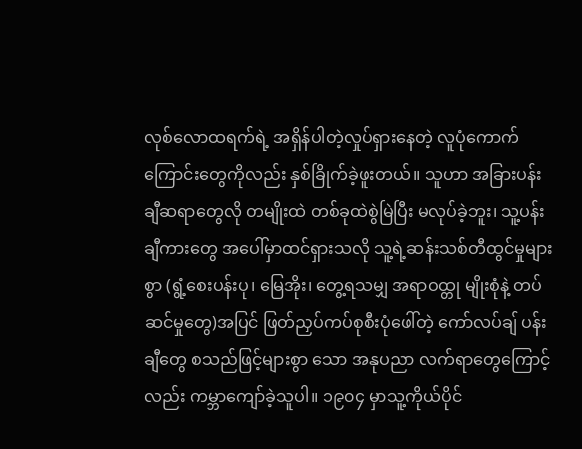လုစ်လောထရက်ရဲ့ အရှိန်ပါတဲ့လှုပ်ရှားနေတဲ့ လူပုံကောက်ကြောင်းတွေကိုလည်း နှစ်ခြိုက်ခဲ့ဖူးတယ်။ သူဟာ အခြားပန်းချီဆရာတွေလို တမျိုးထဲ တစ်ခုထဲစွဲမြဲပြီး မလုပ်ခဲ့ဘူး၊ သူ့ပန်းချီကားတွေ အပေါ်မှာထင်ရှားသလို သူ့ရဲ့ဆန်းသစ်တီထွင်မှုများစွာ (ရွံ့စေးပန်းပု၊ မြေအိုး၊ တွေ့ရသမျှ အရာဝထ္တု မျိုးစုံနဲ့ တပ်ဆင်မှုတွေ)အပြင် ဖြတ်ညှပ်ကပ်စုစီးပုံဖေါ်တဲ့ ကော်လပ်ချ် ပန်းချီတွေ စသည်ဖြင့်များစွာ သော အနုပညာ လက်ရာတွေကြောင့်လည်း ကမ္ဘာကျော်ခဲ့သူပါ။ ၁၉၀၄ မှာသူ့ကိုယ်ပိုင်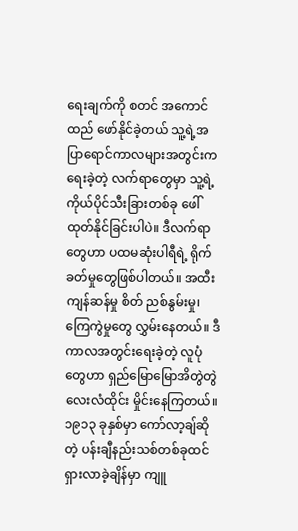ရေးချက်ကို စတင် အကောင်ထည် ဖော်နိုင်ခဲ့တယ် သူ့ရဲ့အပြာရောင်ကာလများအတွင်းကရေးခဲ့တဲ့ လက်ရာတွေမှာ သူ့ရဲ့ကိုယ်ပိုင်သီးခြားတစ်ခု ဖေါ်ထုတ်နိုင်ခြင်းပါပဲ။ ဒီလက်ရာတွေဟာ ပထမဆုံးပါရီရဲ့ ရိုက်ခတ်မှုတွေဖြစ်ပါတယ်။ အထီးကျန်ဆန်မှု စိတ် ညစ်နွမ်းမှု၊ ကြေကွဲမှုတွေ လွှမ်းနေတယ်။ ဒီကာလအတွင်းရေးခဲ့တဲ့ လူပုံတွေဟာ ရှည်မြောမြောအိတွဲတွဲ လေးလံထိုင်း မှိုင်းနေကြတယ်။
၁၉၁၃ ခုနှစ်မှာ ကော်လာ့ချ်ဆိုတဲ့ ပန်းချီနည်းသစ်တစ်ခုထင်ရှားလာခဲ့ချိန်မှာ ကျူ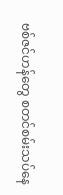ဗစ်ဇင်ဟန်တွေ စတင်စမ်းသပ်နေ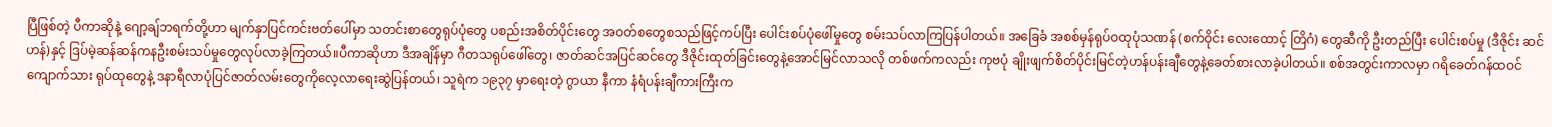ပြီဖြစ်တဲ့ ပီကာဆိုနဲ့ ဂျော့ချ်ဘရက်တို့ဟာ မျက်နှာပြင်ကင်းဗတ်ပေါ်မှာ သတင်းစာတွေရုပ်ပုံတွေ ပစည်းအစိတ်ပိုင်းတွေ အဝတ်စတွေစသည်ဖြင့်ကပ်ပြီး ပေါင်းစပ်ပုံဖေါ်မှုတွေ စမ်းသပ်လာကြပြန်ပါတယ်။ အခြေခံ အစစ်မှန်ရုပ်ဝထုပုံသဏန် (စက်ဝိုင်း လေးထောင့် တြိဂံ) တွေဆီကို ဦးတည်ပြီး ပေါင်းစပ်မှု (ဒီဇိုင်း ဆင်ဟန်)နှင့် ဒြပ်မဲ့ဆန်ဆန်ကနဦးစမ်းသပ်မှုတွေလုပ်လာခဲ့ကြတယ်။ပီကာဆိုဟာ ဒီအချိန်မှာ ဂီတသရုပ်ဖေါ်တွေ၊ ဇာတ်ဆင်အပြင်ဆင်တွေ ဒီဇိုင်းထုတ်ခြင်းတွေနဲ့အောင်မြင်လာသလို တစ်ဖက်ကလည်း ကုဗပုံ ချိုးဖျက်စိတ်ပိုင်းမြင်တဲ့ဟန်ပန်းချီတွေနဲ့ခေတ်စားလာခဲ့ပါတယ်။ စစ်အတွင်းကာလမှာ ဂရိခေတ်ဂန်ထဝင် ကျောက်သား ရုပ်ထုတွေနဲ့ ဒနာရီလာပုံပြင်ဇာတ်လမ်းတွေကိုလေ့လာရေးဆွဲပြန်တယ်၊ သူရဲက ၁၉၃၇ မှာရေးတဲ့ ဂွာယာ နီကာ နံရံပန်းချီကားကြီးက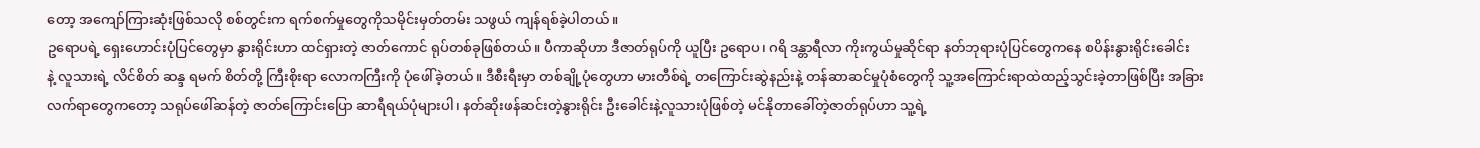တော့ အကျော်ကြားဆုံးဖြစ်သလို စစ်တွင်းက ရက်စက်မှုတွေကိုသမိုင်းမှတ်တမ်း သဖွယ် ကျန်ရစ်ခဲ့ပါတယ်။
ဥရောပရဲ့ ရှေးဟောင်းပုံပြင်တွေမှာ နွားရိုင်းဟာ ထင်ရှားတဲ့ ဇာတ်ကောင် ရုပ်တစ်ခုဖြစ်တယ်။ ပီကာဆိုဟာ ဒီဇာတ်ရုပ်ကို ယူပြီး ဥရောပ၊ ဂရိ ဒန္တာရီလာ ကိုးကွယ်မှုဆိုင်ရာ နတ်ဘုရားပုံပြင်တွေကနေ စပိန်းနွားရိုင်းခေါင်း
နဲ့ လူသားရဲ့ လိင်စိတ် ဆန္ဒ ရမက် စိတ်တို့ ကြီးစိုးရာ လောကကြီးကို ပုံဖေါ်ခဲ့တယ်။ ဒီစီးရီးမှာ တစ်ချို့ပုံတွေဟာ မားတီစ်ရဲ့ တကြောင်းဆွဲနည်းနဲ့ တန်ဆာဆင်မှုပုံစံတွေကို သူ့အကြောင်းရာထဲထည့်သွင်းခဲ့တာဖြစ်ပြီး အခြား လက်ရာတွေကတော့ သရုပ်ဖေါ်ဆန်တဲ့ ဇာတ်ကြောင်းပြော ဆာရီရယ်ပုံများပါ၊ နတ်ဆိုးဖန်ဆင်းတဲ့နွားရိုင်း ဦးခေါင်းနဲ့လူသားပုံဖြစ်တဲ့ မင်နိုတာခေါ်တဲ့ဇာတ်ရုပ်ဟာ သူ့ရဲ့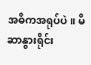အဓိကအရုပ်ပဲ။ မိဆာနွားရိုင်း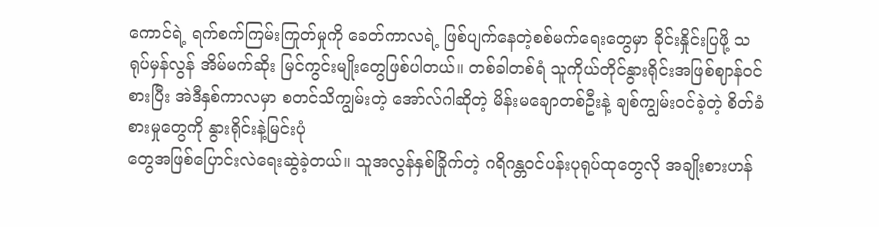ကောင်ရဲ့ ရက်စက်ကြမ်းကြုတ်မှုကို ခေတ်ကာလရဲ့ ဖြစ်ပျက်နေတဲ့စစ်မက်ရေးတွေမှာ ခိုင်းနှိုင်းပြဖို့ သရုပ်မှန်လွန် အိမ်မက်ဆိုး မြင်ကွင်းမျိုးတွေဖြစ်ပါတယ်။ တစ်ခါတစ်ရံ သူကိုယ်တိုင်နွားရိုင်းအဖြစ်ဈာန်ဝင်စားပြီး အဲဒီနှစ်ကာလမှာ စတင်သိကျွမ်းတဲ့ အော်လ်ဂါဆိုတဲ့ မိန်းမချောတစ်ဦးနဲ့ ချစ်ကျွမ်းဝင်ခဲ့တဲ့ စိတ်ခံစားမှုတွေကို နွားရိုင်းနဲ့မြင်းပုံ
တွေအဖြစ်ပြောင်းလဲရေးဆွဲခဲ့တယ်။ သူအလွန်နှစ်ခြိုက်တဲ့ ဂရိဂန္တဝင်ပန်းပုရုပ်ထုတွေလို အချိုးစားဟန်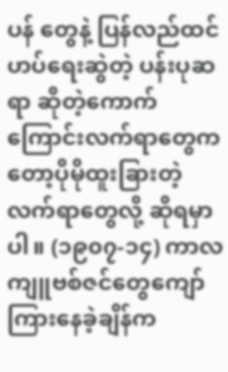ပန် တွေနဲ့ ပြန်လည်ထင်ဟပ်ရေးဆွဲတဲ့ ပန်းပုဆရာ ဆိုတဲ့ကောက်ကြောင်းလက်ရာတွေကတော့ပိုမိုထူးခြားတဲ့လက်ရာတွေလို့ ဆိုရမှာပါ။ (၁၉၀၇-၁၄) ကာလကျူဗစ်ဇင်တွေကျော်ကြားနေခဲ့ချိန်က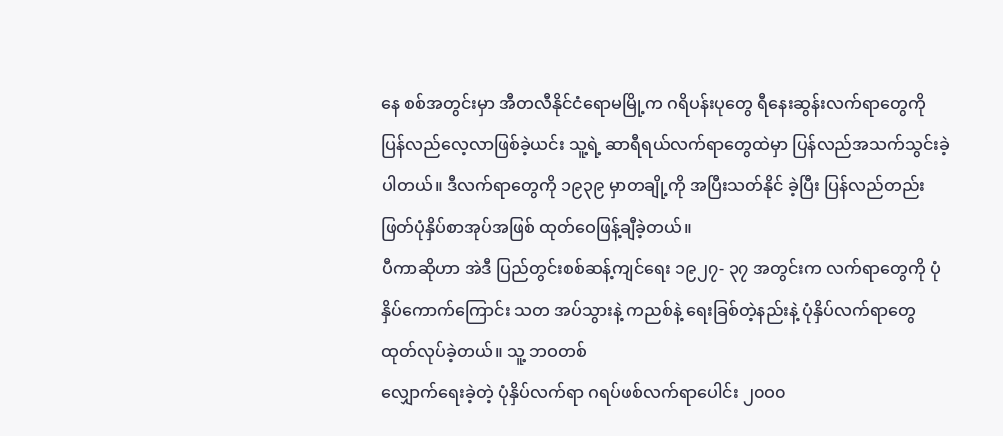နေ စစ်အတွင်းမှာ အီတလီနိုင်ငံရောမမြို့က ဂရိပန်းပုတွေ ရီနေးဆွန်းလက်ရာတွေကို ပြန်လည်လေ့လာဖြစ်ခဲ့ယင်း သူ့ရဲ့ ဆာရီရယ်လက်ရာတွေထဲမှာ ပြန်လည်အသက်သွင်းခဲ့ပါတယ်။ ဒီလက်ရာတွေကို ၁၉၃၉ မှာတချို့ကို အပြီးသတ်နိုင် ခဲ့ပြီး ပြန်လည်တည်းဖြတ်ပုံနှိပ်စာအုပ်အဖြစ် ထုတ်ဝေဖြန့်ချီခဲ့တယ်။
ပီကာဆိုဟာ အဲဒီ ပြည်တွင်းစစ်ဆန့်ကျင်ရေး ၁၉၂၇- ၃၇ အတွင်းက လက်ရာတွေကို ပုံနှိပ်ကောက်ကြောင်း သတ အပ်သွားနဲ့ ကညစ်နဲ့ ရေးခြစ်တဲ့နည်းနဲ့ ပုံနှိပ်လက်ရာတွေ ထုတ်လုပ်ခဲ့တယ်။ သူ့ ဘဝတစ်
လျှောက်ရေးခဲ့တဲ့ ပုံနှိပ်လက်ရာ ဂရပ်ဖစ်လက်ရာပေါင်း ၂၀ဝ၀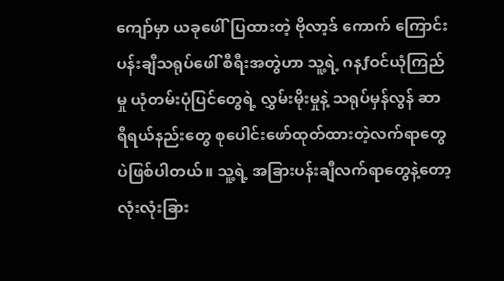ကျော်မှာ ယခုဖေါ်ပြထားတဲ့ ဗိုလာ့ဒ် ကောက် ကြောင်းပန်းချီသရုပ်ဖေါ် စီရီးအတွဲဟာ သူ့ရဲ့ ဂနƒဝင်ယုံကြည်မှု ယုံတမ်းပုံပြင်တွေရဲ့ လွှမ်းမိုးမှုနဲ့ သရုပ်မှန်လွန် ဆာရီရယ်နည်းတွေ စုပေါင်းဖော်ထုတ်ထားတဲ့လက်ရာတွေပဲဖြစ်ပါတယ်။ သူ့ရဲ့ အခြားပန်းချီလက်ရာတွေနဲ့တော့ လုံးလုံးခြား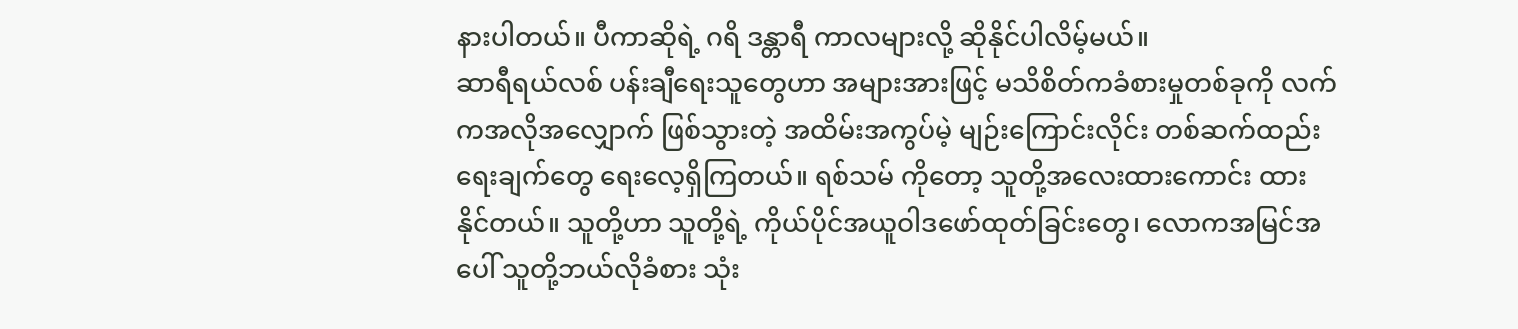နားပါတယ်။ ပီကာဆိုရဲ့ ဂရိ ဒန္တာရီ ကာလများလို့ ဆိုနိုင်ပါလိမ့်မယ်။
ဆာရီရယ်လစ် ပန်းချီရေးသူတွေဟာ အများအားဖြင့် မသိစိတ်ကခံစားမှုတစ်ခုကို လက်ကအလိုအလျှောက် ဖြစ်သွားတဲ့ အထိမ်းအကွပ်မဲ့ မျဉ်းကြောင်းလိုင်း တစ်ဆက်ထည်းရေးချက်တွေ ရေးလေ့ရှိကြတယ်။ ရစ်သမ် ကိုတော့ သူတို့အလေးထားကောင်း ထားနိုင်တယ်။ သူတို့ဟာ သူတို့ရဲ့ ကိုယ်ပိုင်အယူဝါဒဖော်ထုတ်ခြင်းတွေ၊ လောကအမြင်အပေါ် သူတို့ဘယ်လိုခံစား သုံး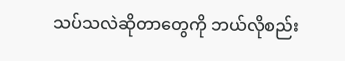သပ်သလဲဆိုတာတွေကို ဘယ်လိုစည်း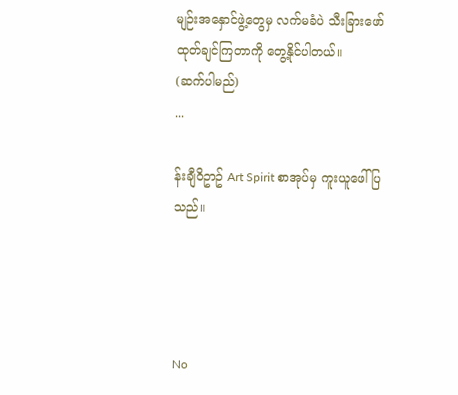မျဉ်းအနှောင်ဖွဲ့တွေမှ လက်မခံပဲ သီးခြားဖော်ထုတ်ချင်ကြတာကို တွေ့နိုင်ပါတယ်။
(ဆက်ပါမည်)
...

န်းချီ၀ိဥာဥ် Art Spirit စာအုပ်မှ ကူးယူဖေါ်ပြသည်။




No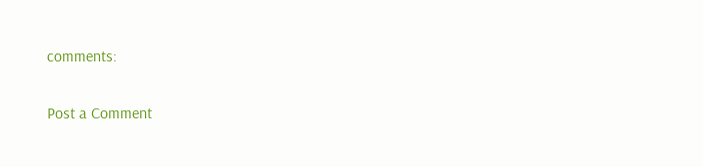comments:

Post a Comment